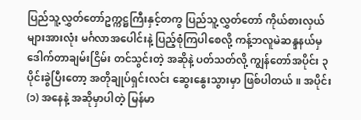ပြည်သူ့လွှတ်တော်ဥက္ကဋ္ဌကြီးနှင့်တကွ ပြည်သူ့လွှတ်တော် ကိုယ်စားလှယ်များအားလုံး မင်္ဂလာအပေါင်းနဲ့ ပြည့်စုံကြပါစေလို့ ကန့်ဘလူမဲဆန္ဒနယ်မှ ဒေါက်တာချမ်းငြိမ်း တင်သွင်းတဲ့ အဆိုနဲ့ ပတ်သတ်လို့ ကျွန်တော်အပိုင်း ၃ ပိုင်းခွဲပြီးတော့ အတိုချုပ်ရှင်းလင်း ဆွေးနွေးသွားမှာ ဖြစ်ပါတယ်။ အပိုင်း (၁) အနေနဲ့ အဆိုမှာပါတဲ့ မြန်မာ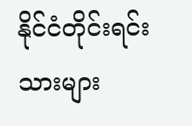နိုင်ငံတိုင်းရင်းသားများ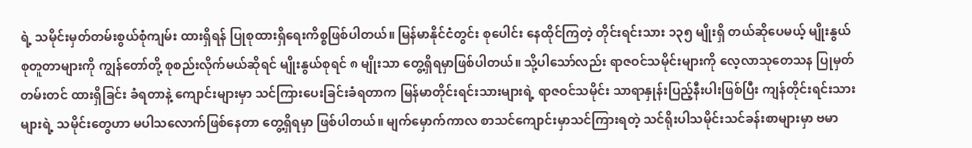ရဲ့ သမိုင်းမှတ်တမ်းစွယ်စုံကျမ်း ထားရှိရန် ပြုစုထားရှိရေးကိစ္စဖြစ်ပါတယ်။ မြန်မာနိုင်ငံတွင်း စုပေါင်း နေထိုင်ကြတဲ့ တိုင်းရင်းသား ၁၃၅ မျိုးရှိ တယ်ဆိုပေမယ့် မျိုးနွယ်စုတူတာများကို ကျွန်တော်တို့ စုစည်းလိုက်မယ်ဆိုရင် မျိုးနွယ်စုရင် ၈ မျိုးသာ တွေ့ရှိရမှာဖြစ်ပါတယ်။ သို့ပါသော်လည်း ရာဇဝင်သမိုင်းများကို လေ့လာသုတေသန ပြုမှတ်တမ်းတင် ထားရှိခြင်း ခံရတာနဲ့ ကျောင်းများမှာ သင်ကြားပေးခြင်းခံရတာက မြန်မာတိုင်းရင်းသားများရဲ့ ရာဇဝင်သမိုင်း သာရာနှုန်းပြည့်နီးပါးဖြစ်ပြီး ကျန်တိုင်းရင်းသားများရဲ့ သမိုင်းတွေဟာ မပါသလောက်ဖြစ်နေတာ တွေ့ရှိရမှာ ဖြစ်ပါတယ်။ မျက်မှောက်ကာလ စာသင်ကျောင်းမှာသင်ကြားရတဲ့ သင်ရိုးပါသမိုင်းသင်ခန်းစာများမှာ ဗမာ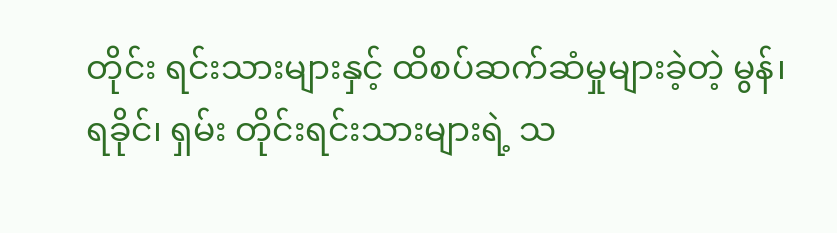တိုင်း ရင်းသားများနှင့် ထိစပ်ဆက်ဆံမှုများခဲ့တဲ့ မွန်၊ ရခိုင်၊ ရှမ်း တိုင်းရင်းသားများရဲ့ သ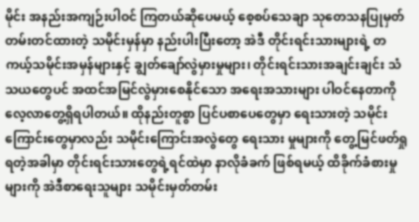မိုင်း အနည်းအကျဉ်းပါဝင် ကြတယ်ဆိုပေမယ့် စေ့စပ်သေချာ သုတေသနပြုမှတ်တမ်းတင်ထားတဲ့ သမိုင်းမှန်မှာ နည်းပါးပြီးတော့ အဲဒီ တိုင်းရင်းသားများရဲ့ တကယ့်သမိုင်းအမှန်များနှင့် ချွတ်ချော်လွဲမှားမှုများ၊ တိုင်းရင်းသားအချင်းချင်း သံသယတွေပင် အထင်အမြင်လွဲမှားစေနိုင်သော အရေးအသားများ ပါဝင်နေတာကို လေ့လာတွေ့ရှိရပါတယ်။ ထိုနည်းတူစွာ ပြင်ပစာပေတွေမှာ ရေးသားတဲ့ သမိုင်းကြောင်းတွေမှာလည်း သမိုင်းကြောင်းအလွဲတွေ ရေးသား မှုများကို တွေ့မြင်ဖတ်ရှုရတဲ့အခါမှာ တိုင်းရင်းသားတွေရဲ့ရင်ထဲမှာ နာလိုခံခက် ဖြစ်ရမယ့် ထိခိုက်ခံစားမှုများကို အဲဒီစာရေးသူများ သမိုင်းမှတ်တမ်း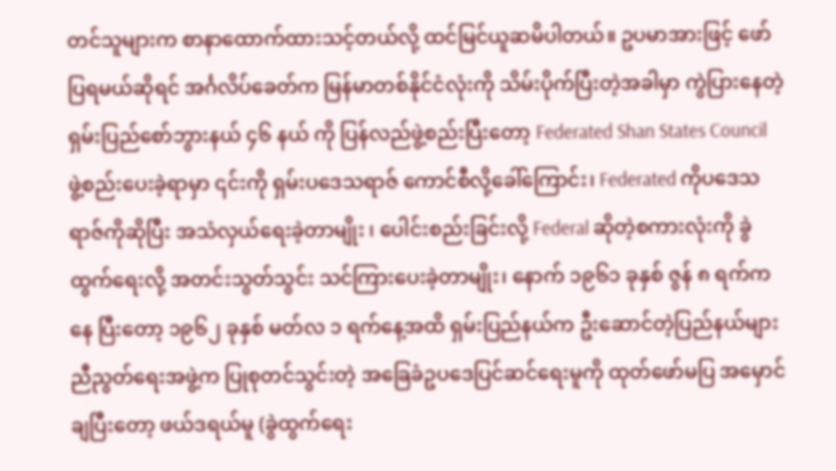တင်သူများက စာနာထောက်ထားသင့်တယ်လို့ ထင်မြင်ယူဆမိပါတယ်။ ဥပမာအားဖြင့် ဖော်ပြရမယ်ဆိုရင် အင်္ဂလိပ်ခေတ်က မြန်မာတစ်နိုင်ငံလုံးကို သိမ်းပိုက်ပြီးတဲ့အခါမှာ ကွဲပြားနေတဲ့ ရှမ်းပြည်စော်ဘွားနယ် ၄၆ နယ် ကို ပြန်လည်ဖွဲ့စည်းပြီးတော့ Federated Shan States Council ဖွဲ့စည်းပေးခဲ့ရာမှာ ၎င်းကို ရှမ်းပဒေသရာဇ် ကောင်စီလို့ခေါ်ကြောင်း၊ Federated ကိုပဒေသရာဇ်ကိုဆိုပြီး အသံလှယ်ရေးခဲ့တာမျိုး ၊ ပေါင်းစည်းခြင်းလို့ Federal ဆိုတဲ့စကားလုံးကို ခွဲထွက်ရေးလို့ အတင်းသွတ်သွင်း သင်ကြားပေးခဲ့တာမျိုး၊ နောက် ၁၉၆၁ ခုနှစ် ဇွန် ၈ ရက်ကနေ ပြီးတော့ ၁၉၆၂ ခုနှစ် မတ်လ ၁ ရက်နေ့အထိ ရှမ်းပြည်နယ်က ဦးဆောင်တဲ့ပြည်နယ်များညီညွတ်ရေးအဖွဲ့က ပြုစုတင်သွင်းတဲ့ အခြေခံဥပဒေပြင်ဆင်ရေးမူကို ထုတ်ဖော်မပြ အမှောင်ချပြီးတော့ ဖယ်ဒရယ်မူ (ခွဲထွက်ရေး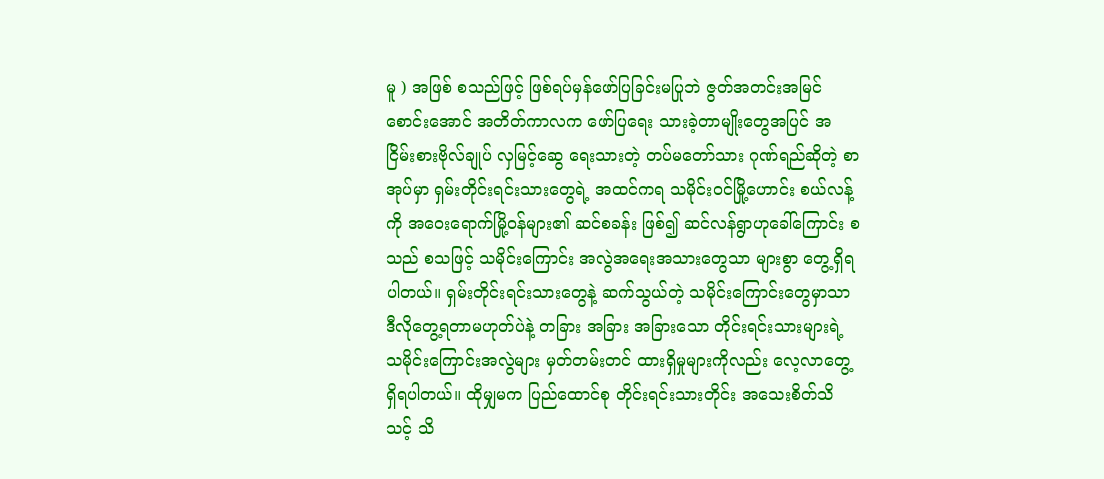မူ ) အဖြစ် စသည်ဖြင့် ဖြစ်ရပ်မှန်ဖော်ပြခြင်းမပြုဘဲ ဇွတ်အတင်းအမြင်စောင်းအောင် အတိတ်ကာလက ဖော်ပြရေး သားခဲ့တာမျိုးတွေအပြင် အငြိမ်းစားဗိုလ်ချုပ် လှမြင့်ဆွေ ရေးသားတဲ့ တပ်မတော်သား ဂုဏ်ရည်ဆိုတဲ့ စာအုပ်မှာ ရှမ်းတိုင်းရင်းသားတွေရဲ့ အထင်ကရ သမိုင်းဝင်မြို့ဟောင်း စယ်လန့်ကို အဝေးရောက်မြို့ဝန်များ၏ ဆင်စခန်း ဖြစ်၍ ဆင်လန်ရွာဟုခေါ်ကြောင်း စသည် စသဖြင့် သမိုင်းကြောင်း အလွဲအရေးအသားတွေသာ များစွာ တွေ့ရှိရပါတယ်။ ရှမ်းတိုင်းရင်းသားတွေနဲ့ ဆက်သွယ်တဲ့ သမိုင်းကြောင်းတွေမှာသာ ဒီလိုတွေ့ရတာမဟုတ်ပဲနဲ့ တခြား အခြား အခြားသော တိုင်းရင်းသားများရဲ့ သမိုင်းကြောင်းအလွဲများ မှတ်တမ်းတင် ထားရှိမှုများကိုလည်း လေ့လာတွေ့ရှိရပါတယ်။ ထိုမျှမက ပြည်ထောင်စု တိုင်းရင်းသားတိုင်း အသေးစိတ်သိသင့် သိ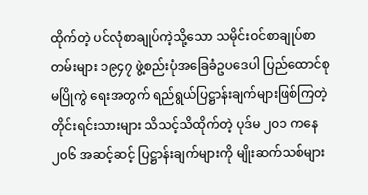ထိုက်တဲ့ ပင်လုံစာချုပ်ကဲ့သို့သော သမိုင်းဝင်စာချုပ်စာတမ်းများ ၁၉၄၇ ဖွဲ့စည်းပုံအခြေခံဥပဒေပါ ပြည်ထောင်စုမပြိုကွဲ ရေးအတွက် ရည်ရွယ်ပြဋ္ဌာန်းချက်များဖြစ်ကြတဲ့ တိုင်းရင်းသားများ သိသင့်သိထိုက်တဲ့ ပုဒ်မ ၂၀၁ ကနေ ၂၀၆ အဆင့်ဆင့် ပြဋ္ဌာန်းချက်များကို မျိုးဆက်သစ်များ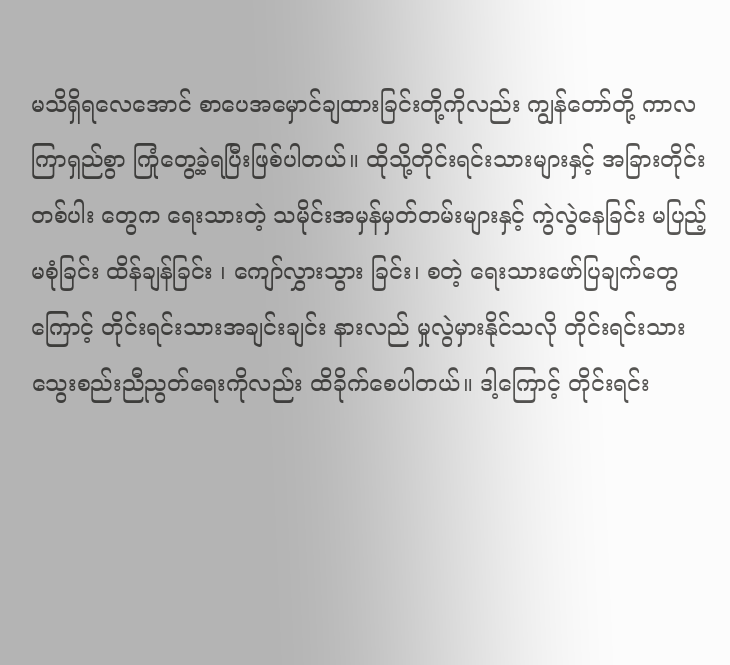မသိရှိရလေအောင် စာပေအမှောင်ချထားခြင်းတို့ကိုလည်း ကျွန်တော်တို့ ကာလကြာရှည်စွာ ကြုံတွေ့ခဲ့ရပြီးဖြစ်ပါတယ်။ ထိုသို့တိုင်းရင်းသားများနှင့် အခြားတိုင်းတစ်ပါး တွေက ရေးသားတဲ့ သမိုင်းအမှန်မှတ်တမ်းများနှင့် ကွဲလွဲနေခြင်း မပြည့်မစုံခြင်း ထိန်ချန်ခြင်း ၊ ကျော်လွှားသွား ခြင်း၊ စတဲ့ ရေးသားဖော်ပြချက်တွေကြောင့် တိုင်းရင်းသားအချင်းချင်း နားလည် မှုလွဲမှားနိုင်သလို တိုင်းရင်းသားသွေးစည်းညီညွတ်ရေးကိုလည်း ထိခိုက်စေပါတယ်။ ဒါ့ကြောင့် တိုင်းရင်း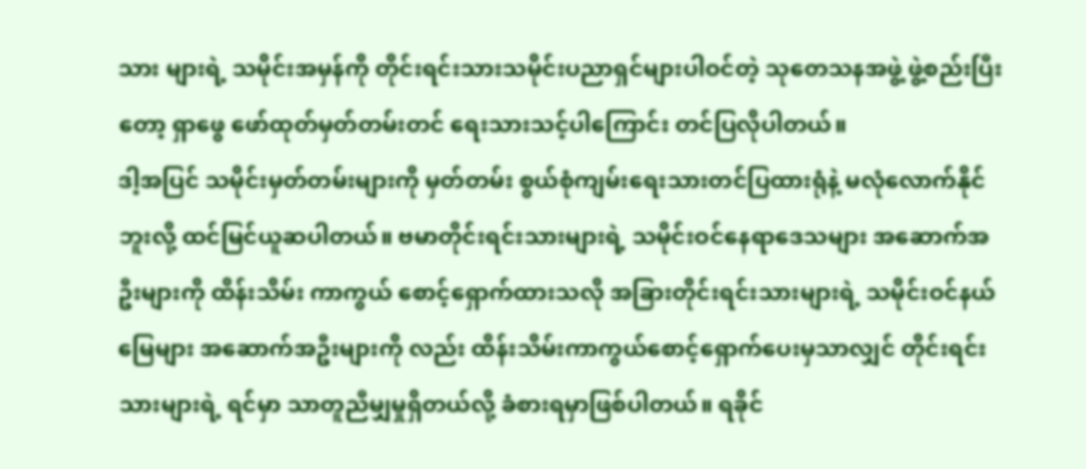သား များရဲ့ သမိုင်းအမှန်ကို တိုင်းရင်းသားသမိုင်းပညာရှင်များပါဝင်တဲ့ သုတေသနအဖွဲ့ ဖွဲ့စည်းပြီးတော့ ရှာဖွေ ဖော်ထုတ်မှတ်တမ်းတင် ရေးသားသင့်ပါကြောင်း တင်ပြလိုပါတယ်။
ဒါ့အပြင် သမိုင်းမှတ်တမ်းများကို မှတ်တမ်း စွယ်စုံကျမ်းရေးသားတင်ပြထားရုံနဲ့ မလုံလောက်နိုင်ဘူးလို့ ထင်မြင်ယူဆပါတယ်။ ဗမာတိုင်းရင်းသားများရဲ့ သမိုင်းဝင်နေရာဒေသများ အဆောက်အဦးများကို ထိန်းသိမ်း ကာကွယ် စောင့်ရှောက်ထားသလို အခြားတိုင်းရင်းသားများရဲ့ သမိုင်းဝင်နယ်မြေများ အဆောက်အဦးများကို လည်း ထိန်းသိမ်းကာကွယ်စောင့်ရှောက်ပေးမှသာလျှင် တိုင်းရင်းသားများရဲ့ ရင်မှာ သာတူညီမျှမှုရှိတယ်လို့ ခံစားရမှာဖြစ်ပါတယ်။ ရခိုင်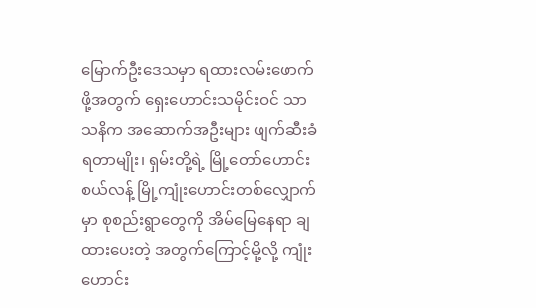မြောက်ဦးဒေသမှာ ရထားလမ်းဖောက်ဖို့အတွက် ရှေးဟောင်းသမိုင်းဝင် သာသနိက အဆောက်အဦးများ ဖျက်ဆီးခံရတာမျိုး၊ ရှမ်းတို့ရဲ့ မြို့တော်ဟောင်း စယ်လန့် မြို့ကျုံးဟောင်းတစ်လျှောက်မှာ စုစည်းရွာတွေကို အိမ်မြေနေရာ ချထားပေးတဲ့ အတွက်ကြောင့်မို့လို့ ကျုံးဟောင်း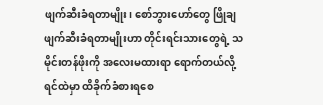ဖျက်ဆီးခံရတာမျိုး၊ စော်ဘွားဟော်တွေ ဖြိုချ ဖျက်ဆီးခံရတာမျိုးဟာ တိုင်းရင်းသားတွေရဲ့ သမိုင်းတန်ဖိုးကို အလေးမထားရာ ရောက်တယ်လို့ ရင်ထဲမှာ ထိခိုက်ခံစားရစေ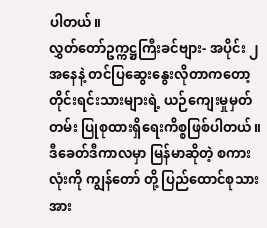ပါတယ်။
လွှတ်တော်ဥက္ကဋ္ဌကြီးခင်ဗျား- အပိုင်း ၂ အနေနဲ့ တင်ပြဆွေးနွေးလိုတာကတော့ တိုင်းရင်းသားများရဲ့ ယဉ်ကျေးမှုမှတ်တမ်း ပြုစုထားရှိရေးကိစ္စဖြစ်ပါတယ်။ ဒီခေတ်ဒီကာလမှာ မြန်မာဆိုတဲ့ စကားလုံးကို ကျွန်တော် တို့ ပြည်ထောင်စုသား အား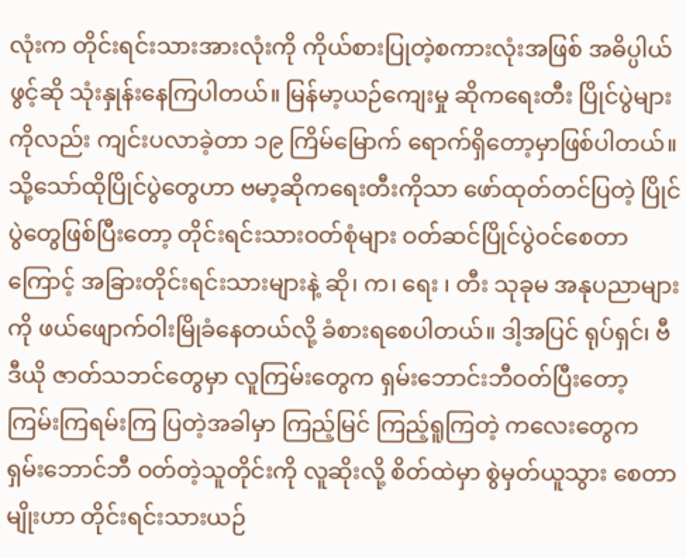လုံးက တိုင်းရင်းသားအားလုံးကို ကိုယ်စားပြုတဲ့စကားလုံးအဖြစ် အဓိပ္ပါယ်ဖွင့်ဆို သုံးနှုန်းနေကြပါတယ်။ မြန်မာ့ယဉ်ကျေးမှု ဆိုကရေးတီး ပြိုင်ပွဲများကိုလည်း ကျင်းပလာခဲ့တာ ၁၉ ကြိမ်မြောက် ရောက်ရှိတော့မှာဖြစ်ပါတယ်။ သို့သော်ထိုပြိုင်ပွဲတွေဟာ ဗမာ့ဆိုကရေးတီးကိုသာ ဖော်ထုတ်တင်ပြတဲ့ ပြိုင်ပွဲတွေဖြစ်ပြီးတော့ တိုင်းရင်းသားဝတ်စုံများ ဝတ်ဆင်ပြိုင်ပွဲဝင်စေတာကြောင့် အခြားတိုင်းရင်းသားများနဲ့ ဆို၊ က၊ ရေး ၊ တီး သုခုမ အနုပညာများကို ဖယ်ဖျောက်ဝါးမြိုခံနေတယ်လို့ ခံစားရစေပါတယ်။ ဒါ့အပြင် ရုပ်ရှင်၊ ဗီဒီယို ဇာတ်သဘင်တွေမှာ လူကြမ်းတွေက ရှမ်းဘောင်းဘီဝတ်ပြီးတော့ ကြမ်းကြရမ်းကြ ပြတဲ့အခါမှာ ကြည့်မြင် ကြည့်ရူကြတဲ့ ကလေးတွေက ရှမ်းဘောင်ဘီ ဝတ်တဲ့သူတိုင်းကို လူဆိုးလို့ စိတ်ထဲမှာ စွဲမှတ်ယူသွား စေတာမျိုးဟာ တိုင်းရင်းသားယဉ်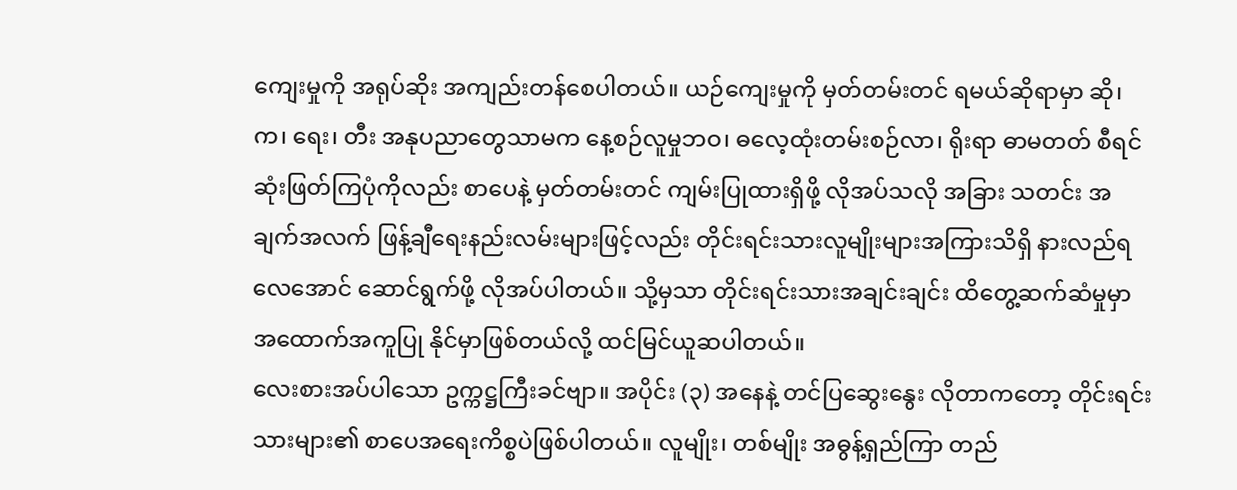ကျေးမှုကို အရုပ်ဆိုး အကျည်းတန်စေပါတယ်။ ယဉ်ကျေးမှုကို မှတ်တမ်းတင် ရမယ်ဆိုရာမှာ ဆို၊ က၊ ရေး၊ တီး အနုပညာတွေသာမက နေ့စဉ်လူမှုဘဝ၊ ဓလေ့ထုံးတမ်းစဉ်လာ၊ ရိုးရာ ဓာမတတ် စီရင်ဆုံးဖြတ်ကြပုံကိုလည်း စာပေနဲ့ မှတ်တမ်းတင် ကျမ်းပြုထားရှိဖို့ လိုအပ်သလို အခြား သတင်း အချက်အလက် ဖြန့်ချီရေးနည်းလမ်းများဖြင့်လည်း တိုင်းရင်းသားလူမျိုးများအကြားသိရှိ နားလည်ရလေအောင် ဆောင်ရွက်ဖို့ လိုအပ်ပါတယ်။ သို့မှသာ တိုင်းရင်းသားအချင်းချင်း ထိတွေ့ဆက်ဆံမှုမှာ အထောက်အကူပြု နိုင်မှာဖြစ်တယ်လို့ ထင်မြင်ယူဆပါတယ်။
လေးစားအပ်ပါသော ဥက္ကဋ္ဌကြီးခင်ဗျာ။ အပိုင်း (၃) အနေနဲ့ တင်ပြဆွေးနွေး လိုတာကတော့ တိုင်းရင်းသားများ၏ စာပေအရေးကိစ္စပဲဖြစ်ပါတယ်။ လူမျိုး၊ တစ်မျိုး အဓွန့်ရှည်ကြာ တည်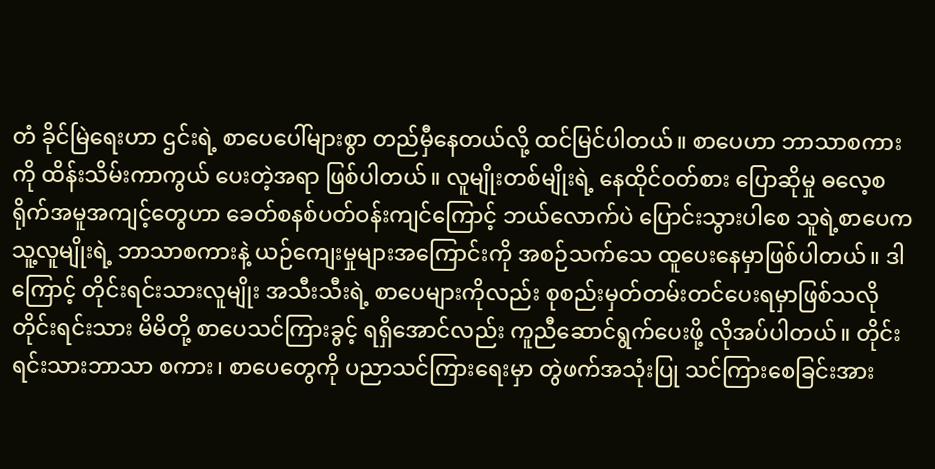တံ ခိုင်မြဲရေးဟာ ဌင်းရဲ့ စာပေပေါ်များစွာ တည်မှီနေတယ်လို့ ထင်မြင်ပါတယ်။ စာပေဟာ ဘာသာစကားကို ထိန်းသိမ်းကာကွယ် ပေးတဲ့အရာ ဖြစ်ပါတယ်။ လူမျိုးတစ်မျိုးရဲ့ နေထိုင်ဝတ်စား ပြောဆိုမှု ဓလေ့စရိုက်အမူအကျင့်တွေဟာ ခေတ်စနစ်ပတ်ဝန်းကျင်ကြောင့် ဘယ်လောက်ပဲ ပြောင်းသွားပါစေ သူရဲ့စာပေက သူ့လူမျိုးရဲ့ ဘာသာစကားနဲ့ ယဉ်ကျေးမှုများအကြောင်းကို အစဉ်သက်သေ ထူပေးနေမှာဖြစ်ပါတယ်။ ဒါကြောင့် တိုင်းရင်းသားလူမျိုး အသီးသီးရဲ့ စာပေများကိုလည်း စုစည်းမှတ်တမ်းတင်ပေးရမှာဖြစ်သလို တိုင်းရင်းသား မိမိတို့ စာပေသင်ကြားခွင့် ရရှိအောင်လည်း ကူညီဆောင်ရွက်ပေးဖို့ လိုအပ်ပါတယ်။ တိုင်းရင်းသားဘာသာ စကား၊ စာပေတွေကို ပညာသင်ကြားရေးမှာ တွဲဖက်အသုံးပြု သင်ကြားစေခြင်းအား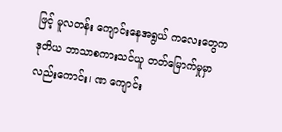ဖြင့် မူလတန်း ကျောင်းနေအရွယ် ကလေးတွေက ဒုတိယ ဘာသာစကားသင်ယူ တတ်မြောက်မှုမှာ လည်းကောင်း၊ ဏ ကျောင်း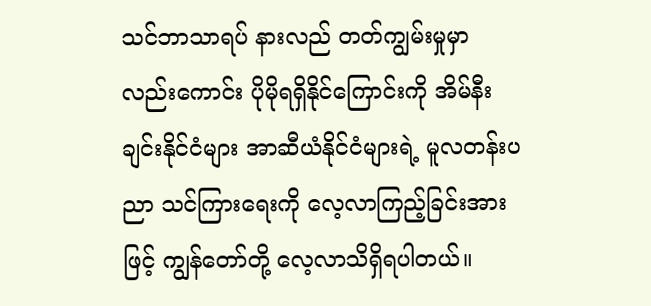သင်ဘာသာရပ် နားလည် တတ်ကျွမ်းမှုမှာလည်းကောင်း ပိုမိုရရှိနိုင်ကြောင်းကို အိမ်နီးချင်းနိုင်ငံများ အာဆီယံနိုင်ငံများရဲ့ မူလတန်းပညာ သင်ကြားရေးကို လေ့လာကြည့်ခြင်းအားဖြင့် ကျွန်တော်တို့ လေ့လာသိရှိရပါတယ်။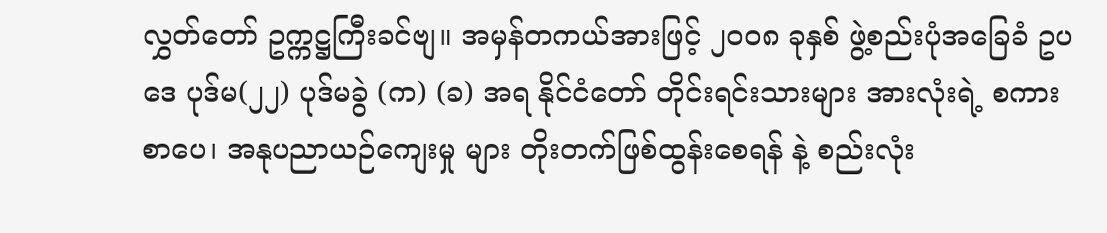လွှတ်တော် ဥက္ကဋ္ဌကြီးခင်ဗျ။ အမှန်တကယ်အားဖြင့် ၂၀၀၈ ခုနှစ် ဖွဲ့စည်းပုံအခြေခံ ဥပဒေ ပုဒ်မ(၂၂) ပုဒ်မခွဲ (က) (ခ) အရ နိုင်ငံတော် တိုင်းရင်းသားများ အားလုံးရဲ့ စကားစာပေ၊ အနုပညာယဉ်ကျေးမှု များ တိုးတက်ဖြစ်ထွန်းစေရန် နဲ့ စည်းလုံး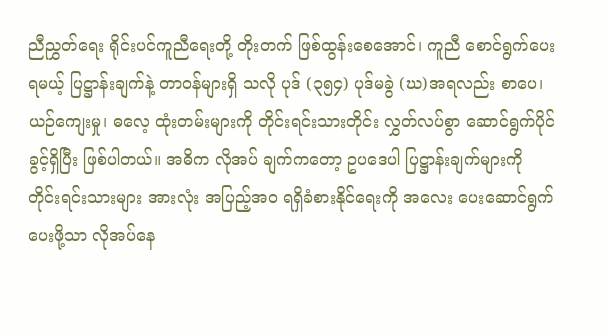ညီညွှတ်ရေး ရိုင်းပင်ကူညီရေးတို့ တိုးတက် ဖြစ်ထွန်းစေအောင်၊ ကူညီ စောင်ရွက်ပေးရမယ့် ပြဋ္ဌာန်းချက်နဲ့ တာဝန်များရှိ သလို ပုဒ် (၃၅၄) ပုဒ်မခွဲ (ဃ)အရလည်း စာပေ၊ ယဉ်ကျေးမှု၊ ဓလေ့ ထုံးတမ်းများကို တိုင်းရင်းသားတိုင်း လွှတ်လပ်စွာ ဆောင်ရွက်ပိုင်ခွင့်ရှိပြီး ဖြစ်ပါတယ်။ အဓိက လိုအပ် ချက်ကတော့ ဥပဒေပါ ပြဋ္ဌာန်းချက်များကို တိုင်းရင်းသားများ အားလုံး အပြည့်အ၀ ရရှိခံစားနိုင်ရေးကို အလေး ပေးဆောင်ရွက် ပေးဖို့သာ လိုအပ်နေ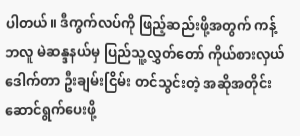ပါတယ်။ ဒီကွက်လပ်ကို ဖြည့်ဆည်းဖို့အတွက် ကန့်ဘလူ မဲဆန္ဒနယ်မှ ပြည်သူ့လွှတ်တော် ကိုယ်စားလှယ် ဒေါက်တာ ဦးချမ်းငြိမ်း တင်သွင်းတဲ့ အဆိုအတိုင်း ဆောင်ရွက်ပေးဖို့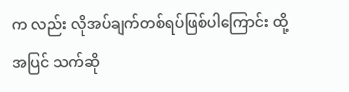က လည်း လိုအပ်ချက်တစ်ရပ်ဖြစ်ပါကြောင်း ထို့အပြင် သက်ဆို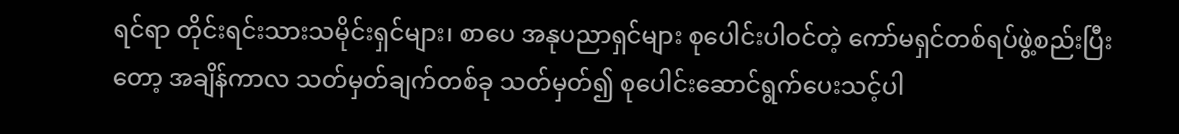ရင်ရာ တိုင်းရင်းသားသမိုင်းရှင်များ၊ စာပေ အနုပညာရှင်များ စုပေါင်းပါဝင်တဲ့ ကော်မရှင်တစ်ရပ်ဖွဲ့စည်းပြီးတော့ အချိန်ကာလ သတ်မှတ်ချက်တစ်ခု သတ်မှတ်၍ စုပေါင်းဆောင်ရွက်ပေးသင့်ပါ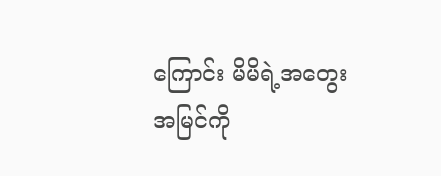ကြောင်း မိမိရဲ့အတွေးအမြင်ကို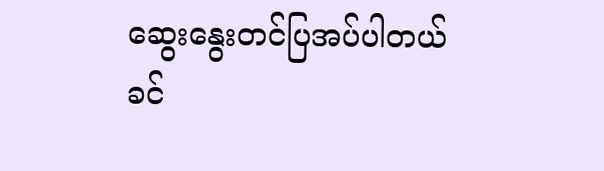ဆွေးနွေးတင်ပြအပ်ပါတယ် ခင်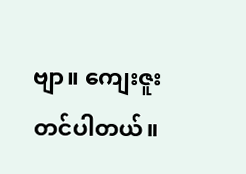ဗျာ။ ကျေးဇူးတင်ပါတယ်။